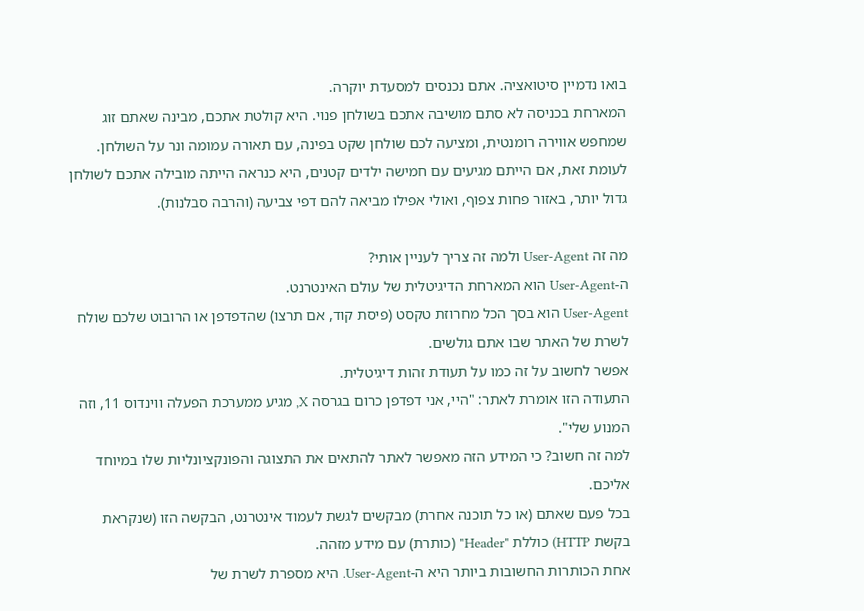בואו נדמיין סיטואציה. אתם נכנסים למסעדת יוקרה.
המארחת בכניסה לא סתם מושיבה אתכם בשולחן פנוי. היא קולטת אתכם, מבינה שאתם זוג שמחפש אווירה רומנטית, ומציעה לכם שולחן שקט בפינה, עם תאורה עמומה ונר על השולחן.
לעומת זאת, אם הייתם מגיעים עם חמישה ילדים קטנים, היא כנראה הייתה מובילה אתכם לשולחן גדול יותר, באזור פחות צפוף, ואולי אפילו מביאה להם דפי צביעה (והרבה סבלנות).

מה זה User-Agent ולמה זה צריך לעניין אותי?
ה-User-Agent הוא המארחת הדיגיטלית של עולם האינטרנט.
User-Agent הוא בסך הכל מחרוזת טקסט (פיסת קוד, אם תרצו) שהדפדפן או הרובוט שלכם שולח לשרת של האתר שבו אתם גולשים.
אפשר לחשוב על זה כמו על תעודת זהות דיגיטלית.
התעודה הזו אומרת לאתר: "היי, אני דפדפן כרום בגרסה X, מגיע ממערכת הפעלה ווינדוס 11, וזה המנוע שלי".
למה זה חשוב? כי המידע הזה מאפשר לאתר להתאים את התצוגה והפונקציונליות שלו במיוחד אליכם.
בכל פעם שאתם (או כל תוכנה אחרת) מבקשים לגשת לעמוד אינטרנט, הבקשה הזו (שנקראת בקשת HTTP) כוללת "Header" (כותרת) עם מידע מזהה.
אחת הכותרות החשובות ביותר היא ה-User-Agent. היא מספרת לשרת של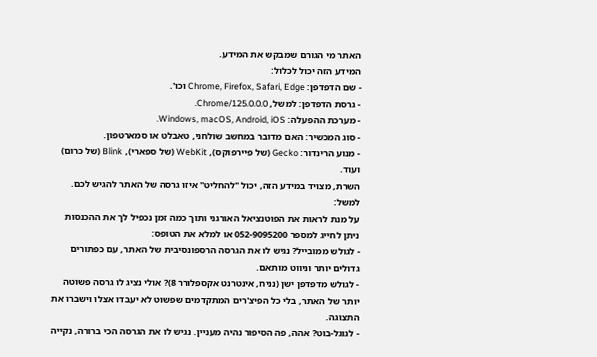האתר מי הגורם שמבקש את המידע.
המידע הזה יכול לכלול:
- שם הדפדפן: Chrome, Firefox, Safari, Edge וכו'.
- גרסת הדפדפן: למשל, Chrome/125.0.0.0.
- מערכת ההפעלה: Windows, macOS, Android, iOS.
- סוג המכשיר: האם מדובר במחשב שולחני, טאבלט או סמארטפון.
- מנוע הרינדור: Gecko (של פיירפוקס), WebKit (של ספארי), Blink (של כרום) ועוד.
השרת, מצויד במידע הזה, יכול "להחליט" איזו גרסה של האתר להגיש לכם.
למשל:
על מנת לראות את הפוטנציאל האורגני ותוך כמה זמן נכפיל לך את ההכנסות
ניתן לחייג למספר 052-9095200 או למלא את הטופס:
- לגולש ממובייל? נגיש לו את הגרסה הרספונסיבית של האתר, עם כפתורים גדולים יותר וניווט מותאם.
- לגולש מדפדפן ישן (נניח, אינטרנט אקספלורר 8)? אולי נציג לו גרסה פשוטה יותר של האתר, בלי כל הפיצ'רים המתקדמים שפשוט לא יעבדו אצלו וישברו את התצוגה.
- לגוגל-בוט? אהה, פה הסיפור נהיה מעניין. נגיש לו את הגרסה הכי ברורה, נקייה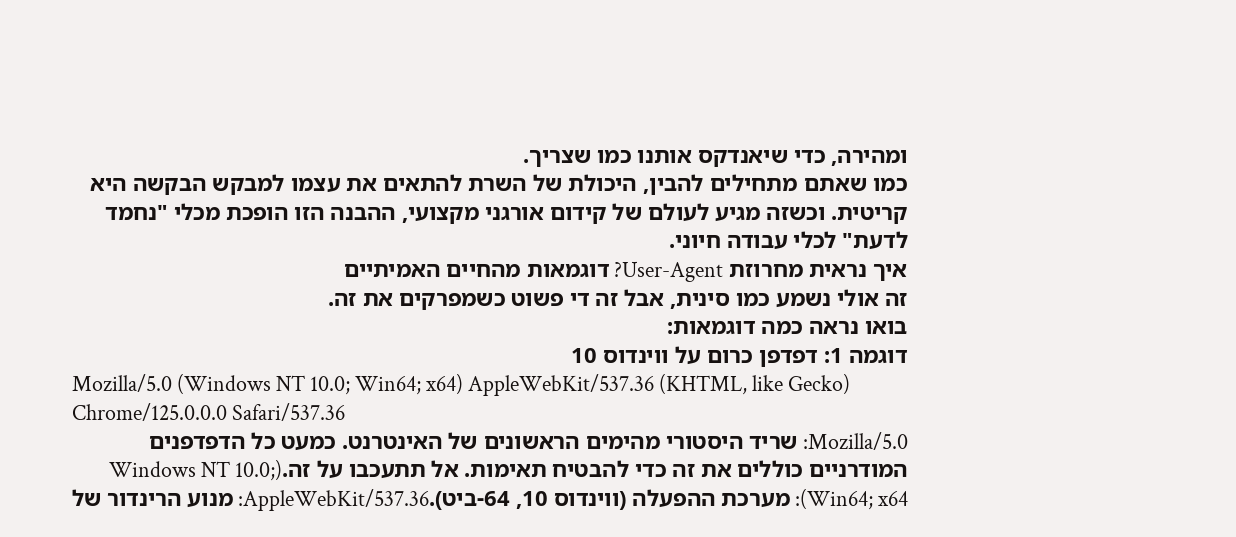ומהירה, כדי שיאנדקס אותנו כמו שצריך.
כמו שאתם מתחילים להבין, היכולת של השרת להתאים את עצמו למבקש הבקשה היא קריטית. וכשזה מגיע לעולם של קידום אורגני מקצועי, ההבנה הזו הופכת מכלי "נחמד לדעת" לכלי עבודה חיוני.
איך נראית מחרוזת User-Agent? דוגמאות מהחיים האמיתיים
זה אולי נשמע כמו סינית, אבל זה די פשוט כשמפרקים את זה.
בואו נראה כמה דוגמאות:
דוגמה 1: דפדפן כרום על ווינדוס 10
Mozilla/5.0 (Windows NT 10.0; Win64; x64) AppleWebKit/537.36 (KHTML, like Gecko) Chrome/125.0.0.0 Safari/537.36
Mozilla/5.0: שריד היסטורי מהימים הראשונים של האינטרנט. כמעט כל הדפדפנים המודרניים כוללים את זה כדי להבטיח תאימות. אל תתעכבו על זה.(Windows NT 10.0; Win64; x64): מערכת ההפעלה (ווינדוס 10, 64-ביט).AppleWebKit/537.36: מנוע הרינדור של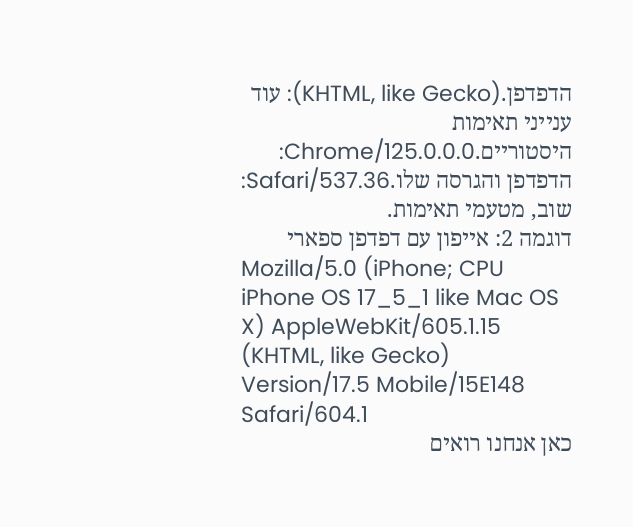הדפדפן.(KHTML, like Gecko): עוד ענייני תאימות היסטוריים.Chrome/125.0.0.0: הדפדפן והגרסה שלו.Safari/537.36: שוב, מטעמי תאימות.
דוגמה 2: אייפון עם דפדפן ספארי
Mozilla/5.0 (iPhone; CPU iPhone OS 17_5_1 like Mac OS X) AppleWebKit/605.1.15 (KHTML, like Gecko) Version/17.5 Mobile/15E148 Safari/604.1
כאן אנחנו רואים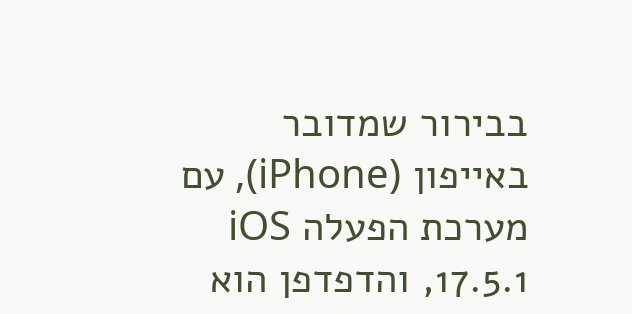בבירור שמדובר באייפון (iPhone), עם מערכת הפעלה iOS 17.5.1, והדפדפן הוא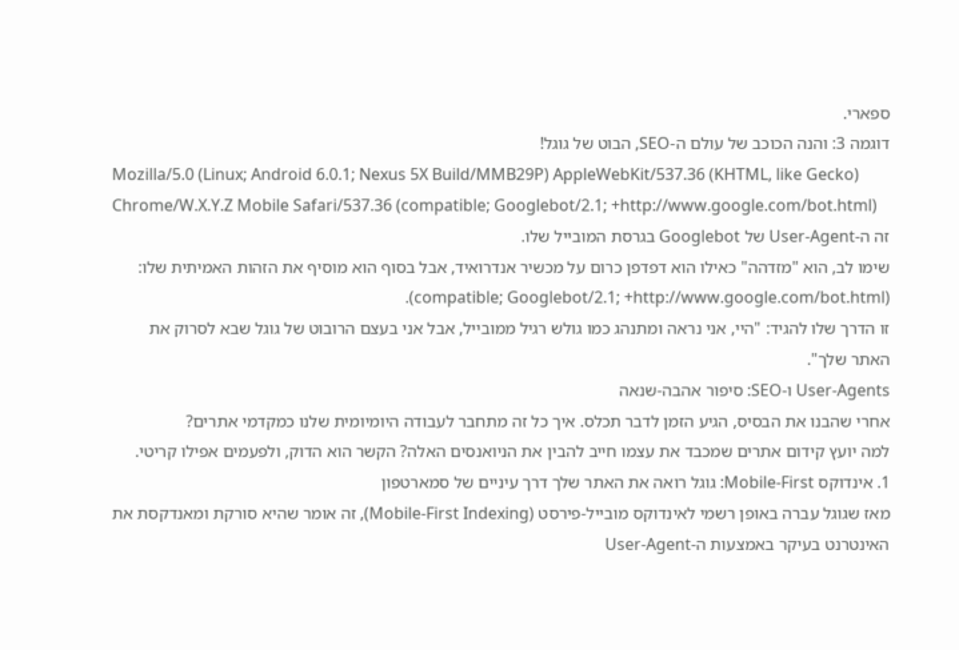ספארי.
דוגמה 3: והנה הכוכב של עולם ה-SEO, הבוט של גוגל!
Mozilla/5.0 (Linux; Android 6.0.1; Nexus 5X Build/MMB29P) AppleWebKit/537.36 (KHTML, like Gecko) Chrome/W.X.Y.Z Mobile Safari/537.36 (compatible; Googlebot/2.1; +http://www.google.com/bot.html)
זה ה-User-Agent של Googlebot בגרסת המובייל שלו.
שימו לב, הוא "מזדהה" כאילו הוא דפדפן כרום על מכשיר אנדרואיד, אבל בסוף הוא מוסיף את הזהות האמיתית שלו: (compatible; Googlebot/2.1; +http://www.google.com/bot.html).
זו הדרך שלו להגיד: "היי, אני נראה ומתנהג כמו גולש רגיל ממובייל, אבל אני בעצם הרובוט של גוגל שבא לסרוק את האתר שלך".
User-Agents ו-SEO: סיפור אהבה-שנאה
אחרי שהבנו את הבסיס, הגיע הזמן לדבר תכלס. איך כל זה מתחבר לעבודה היומיומית שלנו כמקדמי אתרים?
למה יועץ קידום אתרים שמכבד את עצמו חייב להבין את הניואנסים האלה? הקשר הוא הדוק, ולפעמים אפילו קריטי.
1. אינדוקס Mobile-First: גוגל רואה את האתר שלך דרך עיניים של סמארטפון
מאז שגוגל עברה באופן רשמי לאינדוקס מובייל-פירסט (Mobile-First Indexing), זה אומר שהיא סורקת ומאנדקסת את האינטרנט בעיקר באמצעות ה-User-Agent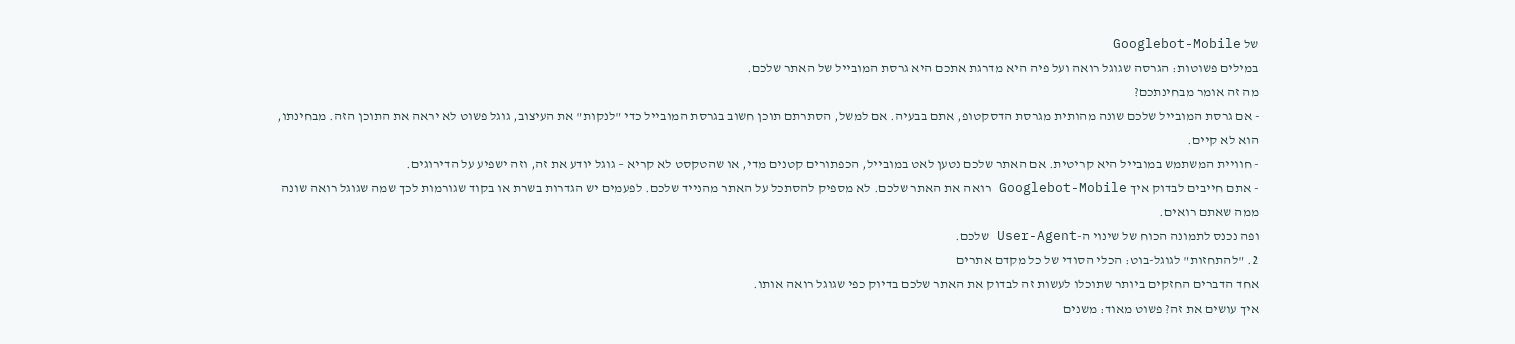של Googlebot-Mobile
במילים פשוטות: הגרסה שגוגל רואה ועל פיה היא מדרגת אתכם היא גרסת המובייל של האתר שלכם.
מה זה אומר מבחינתכם?
- אם גרסת המובייל שלכם שונה מהותית מגרסת הדסקטופ, אתם בבעיה. אם למשל, הסתרתם תוכן חשוב בגרסת המובייל כדי "לנקות" את העיצוב, גוגל פשוט לא יראה את התוכן הזה. מבחינתו, הוא לא קיים.
- חוויית המשתמש במובייל היא קריטית. אם האתר שלכם נטען לאט במובייל, הכפתורים קטנים מדי, או שהטקסט לא קריא – גוגל יודע את זה, וזה ישפיע על הדירוגים.
- אתם חייבים לבדוק איך Googlebot-Mobile רואה את האתר שלכם. לא מספיק להסתכל על האתר מהנייד שלכם. לפעמים יש הגדרות בשרת או בקוד שגורמות לכך שמה שגוגל רואה שונה ממה שאתם רואים.
ופה נכנס לתמונה הכוח של שינוי ה-User-Agent שלכם.
2. "להתחזות" לגוגל-בוט: הכלי הסודי של כל מקדם אתרים
אחד הדברים החזקים ביותר שתוכלו לעשות זה לבדוק את האתר שלכם בדיוק כפי שגוגל רואה אותו.
איך עושים את זה? פשוט מאוד: משנים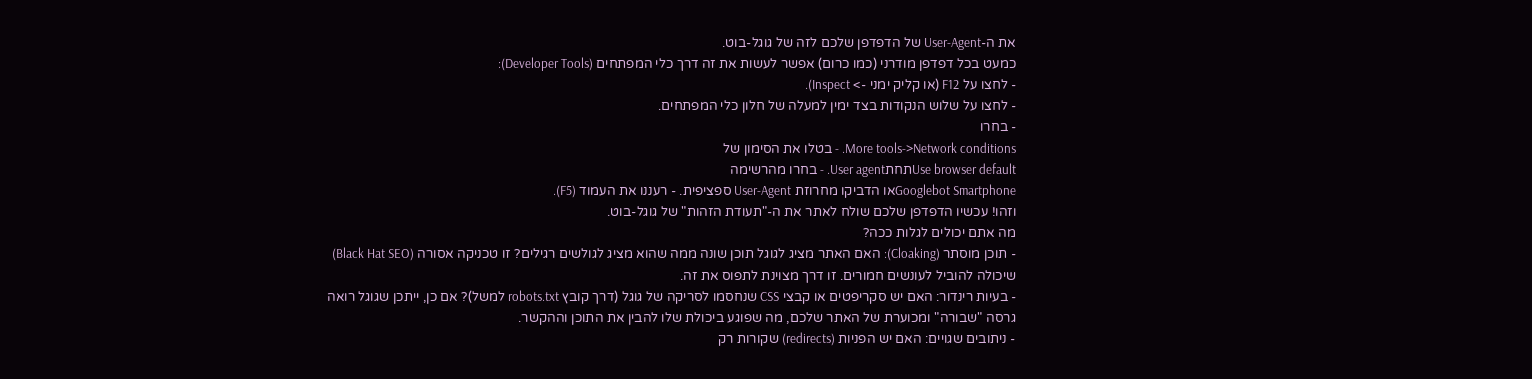את ה-User-Agent של הדפדפן שלכם לזה של גוגל-בוט.
כמעט בכל דפדפן מודרני (כמו כרום) אפשר לעשות את זה דרך כלי המפתחים (Developer Tools):
- לחצו על F12 (או קליק ימני -> Inspect).
- לחצו על שלוש הנקודות בצד ימין למעלה של חלון כלי המפתחים.
- בחרו
More tools->Network conditions. - בטלו את הסימון של
Use browser defaultתחתUser agent. - בחרו מהרשימה
Googlebot Smartphoneאו הדביקו מחרוזת User-Agent ספציפית. - רעננו את העמוד (F5).
וזהו! עכשיו הדפדפן שלכם שולח לאתר את ה-"תעודת הזהות" של גוגל-בוט.
מה אתם יכולים לגלות ככה?
- תוכן מוסתר (Cloaking): האם האתר מציג לגוגל תוכן שונה ממה שהוא מציג לגולשים רגילים? זו טכניקה אסורה (Black Hat SEO) שיכולה להוביל לעונשים חמורים. זו דרך מצוינת לתפוס את זה.
- בעיות רינדור: האם יש סקריפטים או קבצי CSS שנחסמו לסריקה של גוגל (דרך קובץ robots.txt למשל)? אם כן, ייתכן שגוגל רואה גרסה "שבורה" ומכוערת של האתר שלכם, מה שפוגע ביכולת שלו להבין את התוכן וההקשר.
- ניתובים שגויים: האם יש הפניות (redirects) שקורות רק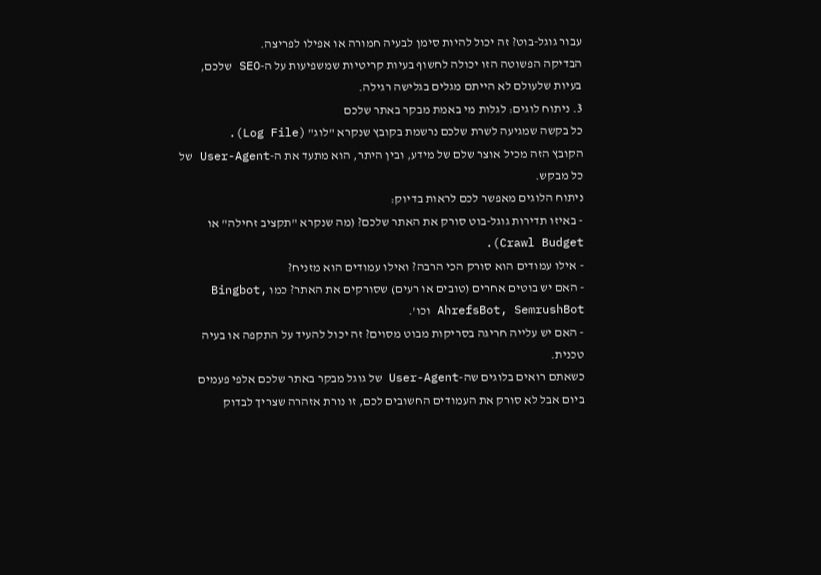עבור גוגל-בוט? זה יכול להיות סימן לבעיה חמורה או אפילו לפריצה.
הבדיקה הפשוטה הזו יכולה לחשוף בעיות קריטיות שמשפיעות על ה-SEO שלכם, בעיות שלעולם לא הייתם מגלים בגלישה רגילה.
3. ניתוח לוגים: לגלות מי באמת מבקר באתר שלכם
כל בקשה שמגיעה לשרת שלכם נרשמת בקובץ שנקרא "לוג" (Log File).
הקובץ הזה מכיל אוצר שלם של מידע, ובין היתר, הוא מתעד את ה-User-Agent של כל מבקש.
ניתוח הלוגים מאפשר לכם לראות בדיוק:
- באיזו תדירות גוגל-בוט סורק את האתר שלכם? (מה שנקרא "תקציב זחילה" או Crawl Budget).
- אילו עמודים הוא סורק הכי הרבה? ואילו עמודים הוא מזניח?
- האם יש בוטים אחרים (טובים או רעים) שסורקים את האתר? כמו Bingbot, AhrefsBot, SemrushBot וכו'.
- האם יש עלייה חריגה בסריקות מבוט מסוים? זה יכול להעיד על התקפה או בעיה טכנית.
כשאתם רואים בלוגים שה-User-Agent של גוגל מבקר באתר שלכם אלפי פעמים ביום אבל לא סורק את העמודים החשובים לכם, זו נורת אזהרה שצריך לבדוק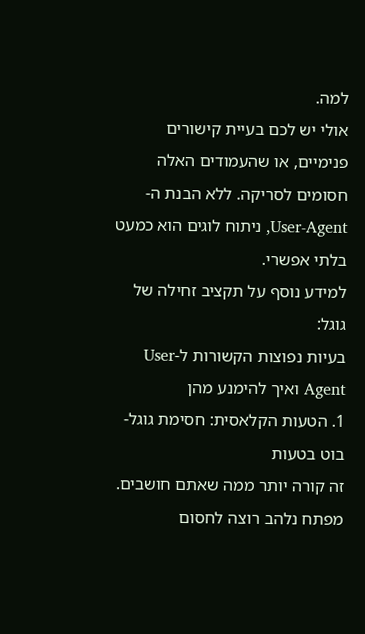למה.
אולי יש לכם בעיית קישורים פנימיים, או שהעמודים האלה חסומים לסריקה. ללא הבנת ה-User-Agent, ניתוח לוגים הוא כמעט בלתי אפשרי.
למידע נוסף על תקציב זחילה של גוגל:
בעיות נפוצות הקשורות ל-User Agent ואיך להימנע מהן
1. הטעות הקלאסית: חסימת גוגל-בוט בטעות
זה קורה יותר ממה שאתם חושבים. מפתח נלהב רוצה לחסום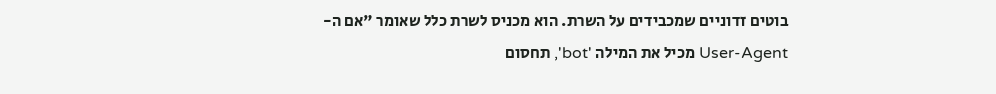בוטים זדוניים שמכבידים על השרת. הוא מכניס לשרת כלל שאומר "אם ה-User-Agent מכיל את המילה 'bot', תחסום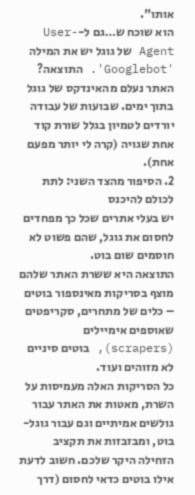אותו".
הוא שוכח ש…גם ל-User-Agent של גוגל יש את המילה 'Googlebot'. התוצאה? האתר נעלם מהאינדקס של גוגל בתוך ימים. שבועות של עבודה יורדים לטמיון בגלל שורת קוד אחת שגויה (קרה לי יותר מפעם אחת).
2. הסיפור מהצד השני: לתת לכולם להיכנס
יש בעלי אתרים שכל כך מפחדים לחסום את גוגל, שהם פשוט לא חוסמים שום בוט.
התוצאה היא ששרת האתר שלהם מוצף בסריקות מאינספור בוטים – כלים של מתחרים, סקריפטים שאוספים אימיילים (scrapers), בוטים סיניים לא מזוהים ועוד.
כל הסריקות האלה מעמיסות על השרת, מאטות את האתר עבור גולשים אמיתיים וגם עבור גוגל-בוט, ומבזבזות את תקציב הזחילה היקר שלכם. חשוב לדעת אילו בוטים כדאי לחסום (דרך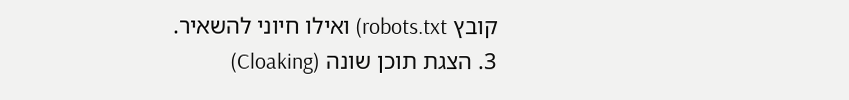קובץ robots.txt) ואילו חיוני להשאיר.
3. הצגת תוכן שונה (Cloaking)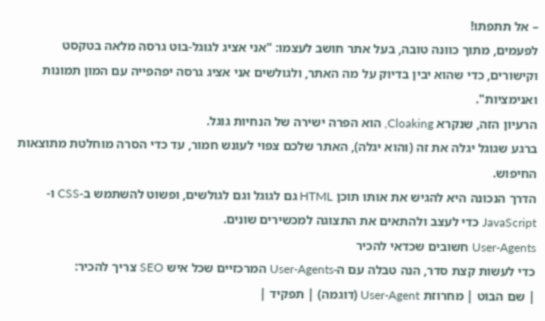– אל תתפתו!
לפעמים, מתוך כוונה טובה, בעל אתר חושב לעצמו: "אני אציג לגוגל-בוט גרסה מלאה בטקסט וקישורים, כדי שהוא יבין בדיוק על מה האתר, ולגולשים אני אציג גרסה יפהפייה עם המון תמונות ואנימציות".
הרעיון הזה, שנקרא Cloaking, הוא הפרה ישירה של הנחיות גוגל.
ברגע שגוגל יגלה את זה (והוא יגלה), האתר שלכם צפוי לעונש חמור, עד כדי הסרה מוחלטת מתוצאות החיפוש.
הדרך הנכונה היא להגיש את אותו תוכן HTML גם לגוגל וגם לגולשים, ופשוט להשתמש ב-CSS ו-JavaScript כדי לעצב ולהתאים את התצוגה למכשירים שונים.
User-Agents חשובים שכדאי להכיר
כדי לעשות קצת סדר, הנה טבלה עם ה-User-Agents המרכזיים שכל איש SEO צריך להכיר:
| שם הבוט | מחרוזת User-Agent (דוגמה) | תפקיד |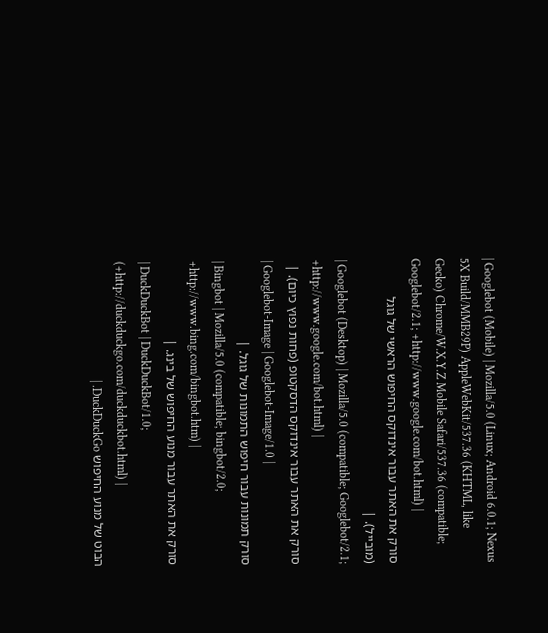| Googlebot (Mobile) | Mozilla/5.0 (Linux; Android 6.0.1; Nexus 5X Build/MMB29P) AppleWebKit/537.36 (KHTML, like Gecko) Chrome/W.X.Y.Z Mobile Safari/537.36 (compatible; Googlebot/2.1; +http://www.google.com/bot.html) |
סורק את האתר עבור אינדוקס החיפוש הראשי של גוגל (מובייל). |
| Googlebot (Desktop) | Mozilla/5.0 (compatible; Googlebot/2.1; +http://www.google.com/bot.html) |
סורק את האתר עבור אינדוקס הדסקטופ (פחות נפוץ כיום). |
| Googlebot-Image | Googlebot-Image/1.0 |
סורק תמונות עבור חיפוש התמונות של גוגל. |
| Bingbot | Mozilla/5.0 (compatible; bingbot/2.0; +http://www.bing.com/bingbot.htm) |
סורק את האתר עבור מנוע החיפוש של בינג. |
| DuckDuckBot | DuckDuckBot/1.0; (+http://duckduckgo.com/duckduckbot.html) |
הבוט של מנוע החיפוש DuckDuckGo. |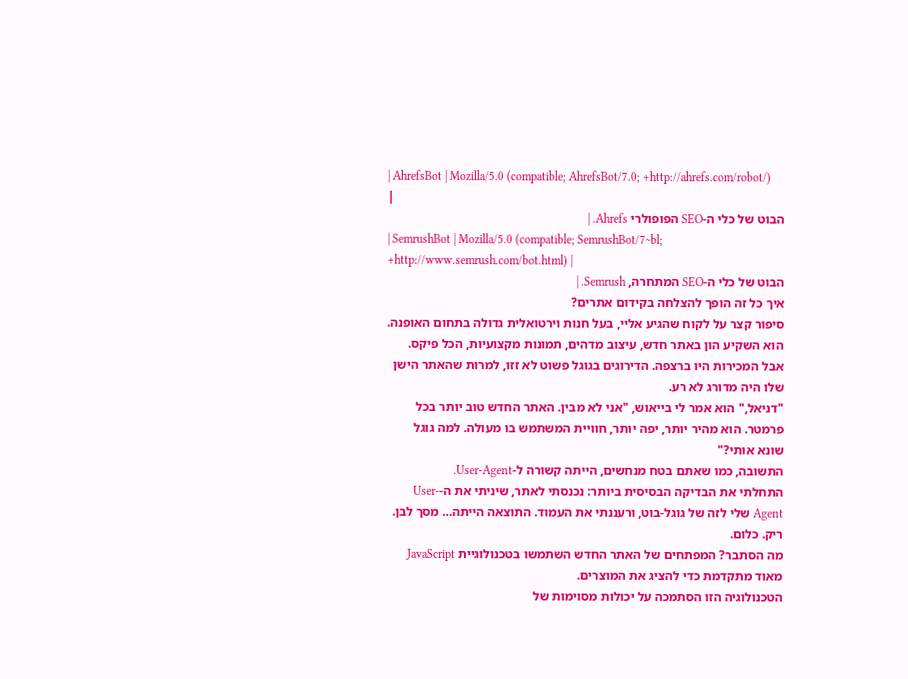| AhrefsBot | Mozilla/5.0 (compatible; AhrefsBot/7.0; +http://ahrefs.com/robot/) |
הבוט של כלי ה-SEO הפופולרי Ahrefs. |
| SemrushBot | Mozilla/5.0 (compatible; SemrushBot/7~bl; +http://www.semrush.com/bot.html) |
הבוט של כלי ה-SEO המתחרה, Semrush. |
איך כל זה הופך להצלחה בקידום אתרים?
סיפור קצר על לקוח שהגיע אליי, בעל חנות וירטואלית גדולה בתחום האופנה.
הוא השקיע הון באתר חדש, עיצוב מדהים, תמונות מקצועיות, הכל פיקס. אבל המכירות היו ברצפה. הדירוגים בגוגל פשוט לא זזו, למרות שהאתר הישן שלו היה מדורג לא רע.
"דניאל," הוא אמר לי בייאוש, "אני לא מבין. האתר החדש טוב יותר בכל פרמטר. הוא מהיר יותר, יפה יותר, חוויית המשתמש בו מעולה. למה גוגל שונא אותי?"
התשובה, כמו שאתם בטח מנחשים, הייתה קשורה ל-User-Agent.
התחלתי את הבדיקה הבסיסית ביותר: נכנסתי לאתר, שיניתי את ה-User-Agent שלי לזה של גוגל-בוט, ורעננתי את העמוד. התוצאה הייתה… מסך לבן. ריק. כלום.
מה הסתבר? המפתחים של האתר החדש השתמשו בטכנולוגיית JavaScript מאוד מתקדמת כדי להציג את המוצרים.
הטכנולוגיה הזו הסתמכה על יכולות מסוימות של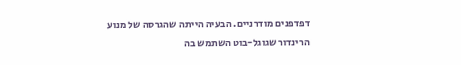דפדפנים מודרניים. הבעיה הייתה שהגרסה של מנוע הרינדור שגוגל-בוט השתמש בה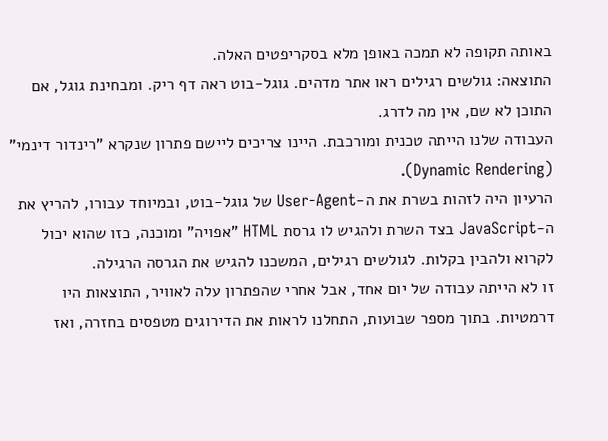באותה תקופה לא תמכה באופן מלא בסקריפטים האלה.
התוצאה: גולשים רגילים ראו אתר מדהים. גוגל-בוט ראה דף ריק. ומבחינת גוגל, אם התוכן לא שם, אין מה לדרג.
העבודה שלנו הייתה טכנית ומורכבת. היינו צריכים ליישם פתרון שנקרא "רינדור דינמי" (Dynamic Rendering).
הרעיון היה לזהות בשרת את ה-User-Agent של גוגל-בוט, ובמיוחד עבורו, להריץ את ה-JavaScript בצד השרת ולהגיש לו גרסת HTML "אפויה" ומוכנה, כזו שהוא יכול לקרוא ולהבין בקלות. לגולשים רגילים, המשכנו להגיש את הגרסה הרגילה.
זו לא הייתה עבודה של יום אחד, אבל אחרי שהפתרון עלה לאוויר, התוצאות היו דרמטיות. בתוך מספר שבועות, התחלנו לראות את הדירוגים מטפסים בחזרה, ואז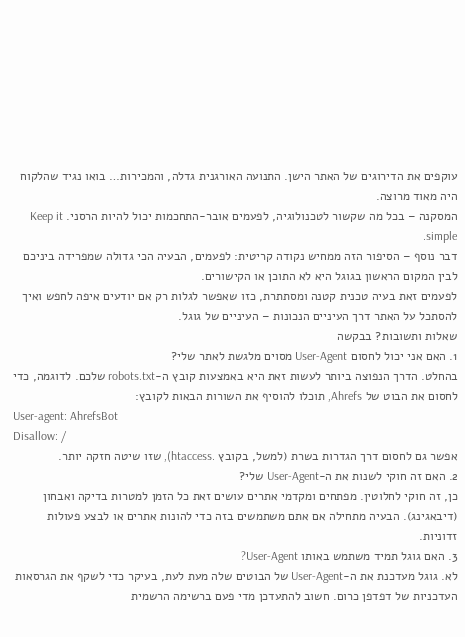עוקפים את הדירוגים של האתר הישן. התנועה האורגנית גדלה, והמכירות… בואו נגיד שהלקוח היה מאוד מרוצה.
המסקנה – בכל מה שקשור לטכנולוגיה, לפעמים אובר-התחכמות יכול להיות הרסני. Keep it simple.
דבר נוסף – הסיפור הזה ממחיש נקודה קריטית: לפעמים, הבעיה הכי גדולה שמפרידה ביניכם לבין המקום הראשון בגוגל היא לא התוכן או הקישורים.
לפעמים זאת בעיה טכנית קטנה ומסתתרת, כזו שאפשר לגלות רק אם יודעים איפה לחפש ואיך להסתכל על האתר דרך העיניים הנכונות – העיניים של גוגל.
שאלות ותשובות? בבקשה
1. האם אני יכול לחסום User-Agent מסוים מלגשת לאתר שלי?
בהחלט. הדרך הנפוצה ביותר לעשות זאת היא באמצעות קובץ ה-robots.txt שלכם. לדוגמה, כדי לחסום את הבוט של Ahrefs, תוכלו להוסיף את השורות הבאות לקובץ:
User-agent: AhrefsBot
Disallow: /
אפשר גם לחסום דרך הגדרות בשרת (למשל, בקובץ .htaccess), שזו שיטה חזקה יותר.
2. האם זה חוקי לשנות את ה-User-Agent שלי?
כן, זה חוקי לחלוטין. מפתחים ומקדמי אתרים עושים זאת כל הזמן למטרות בדיקה ואבחון (דיבאגינג). הבעיה מתחילה אם אתם משתמשים בזה כדי להונות אתרים או לבצע פעולות זדוניות.
3. האם גוגל תמיד משתמש באותו User-Agent?
לא. גוגל מעדכנת את ה-User-Agent של הבוטים שלה מעת לעת, בעיקר כדי לשקף את הגרסאות העדכניות של דפדפן כרום. חשוב להתעדכן מדי פעם ברשימה הרשמית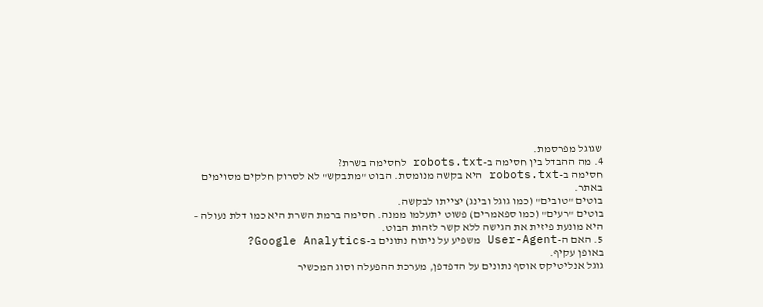שגוגל מפרסמת.
4. מה ההבדל בין חסימה ב-robots.txt לחסימה בשרת?
חסימה ב-robots.txt היא בקשה מנומסת. הבוט "מתבקש" לא לסרוק חלקים מסוימים באתר.
בוטים "טובים" (כמו גוגל ובינג) יצייתו לבקשה.
בוטים "רעים" (כמו ספאמרים) פשוט יתעלמו ממנה. חסימה ברמת השרת היא כמו דלת נעולה – היא מונעת פיזית את הגישה ללא קשר לזהות הבוט.
5. האם ה-User-Agent משפיע על ניתוח נתונים ב-Google Analytics?
באופן עקיף.
גוגל אנליטיקס אוסף נתונים על הדפדפן, מערכת ההפעלה וסוג המכשיר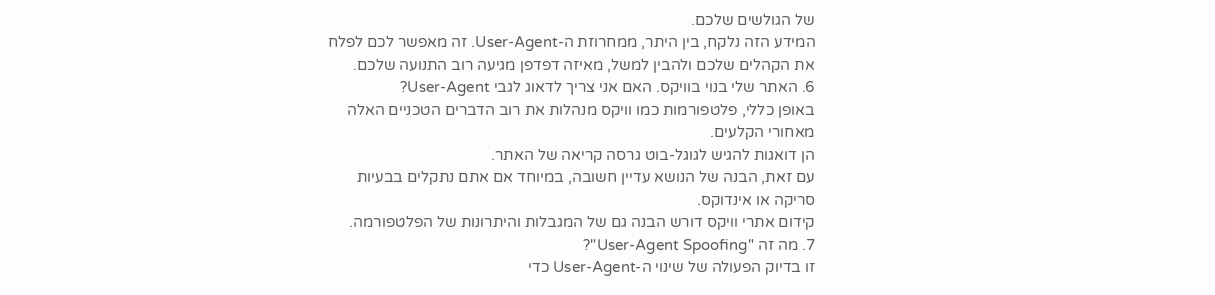של הגולשים שלכם.
המידע הזה נלקח, בין היתר, ממחרוזת ה-User-Agent. זה מאפשר לכם לפלח את הקהלים שלכם ולהבין למשל, מאיזה דפדפן מגיעה רוב התנועה שלכם.
6. האתר שלי בנוי בוויקס. האם אני צריך לדאוג לגבי User-Agent?
באופן כללי, פלטפורמות כמו וויקס מנהלות את רוב הדברים הטכניים האלה מאחורי הקלעים.
הן דואגות להגיש לגוגל-בוט גרסה קריאה של האתר.
עם זאת, הבנה של הנושא עדיין חשובה, במיוחד אם אתם נתקלים בבעיות סריקה או אינדוקס.
קידום אתרי וויקס דורש הבנה גם של המגבלות והיתרונות של הפלטפורמה.
7. מה זה "User-Agent Spoofing"?
זו בדיוק הפעולה של שינוי ה-User-Agent כדי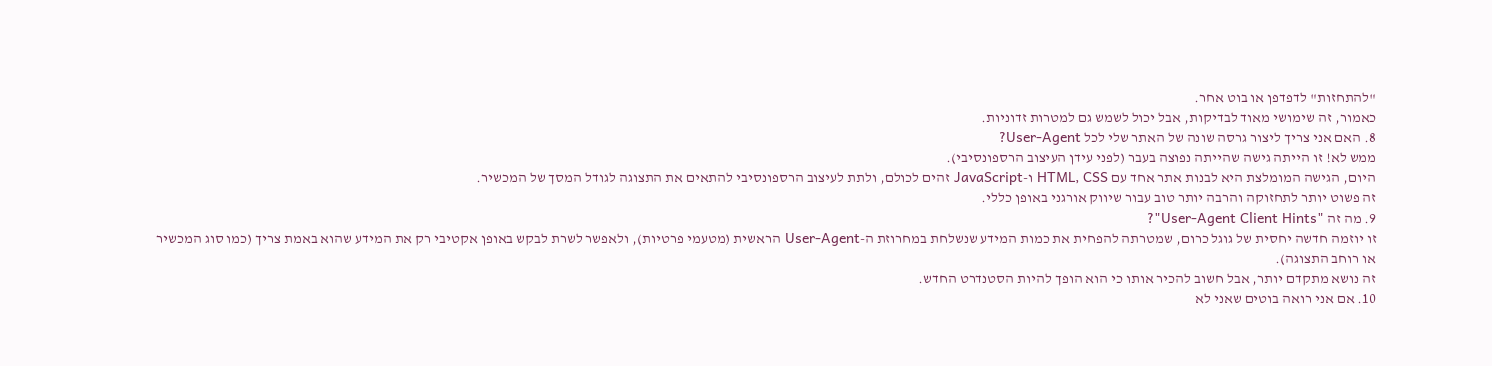"להתחזות" לדפדפן או בוט אחר.
כאמור, זה שימושי מאוד לבדיקות, אבל יכול לשמש גם למטרות זדוניות.
8. האם אני צריך ליצור גרסה שונה של האתר שלי לכל User-Agent?
ממש לא! זו הייתה גישה שהייתה נפוצה בעבר (לפני עידן העיצוב הרספונסיבי).
היום, הגישה המומלצת היא לבנות אתר אחד עם HTML, CSS ו-JavaScript זהים לכולם, ולתת לעיצוב הרספונסיבי להתאים את התצוגה לגודל המסך של המכשיר.
זה פשוט יותר לתחזוקה והרבה יותר טוב עבור שיווק אורגני באופן כללי.
9. מה זה "User-Agent Client Hints"?
זו יוזמה חדשה יחסית של גוגל כרום, שמטרתה להפחית את כמות המידע שנשלחת במחרוזת ה-User-Agent הראשית (מטעמי פרטיות), ולאפשר לשרת לבקש באופן אקטיבי רק את המידע שהוא באמת צריך (כמו סוג המכשיר או רוחב התצוגה).
זה נושא מתקדם יותר, אבל חשוב להכיר אותו כי הוא הופך להיות הסטנדרט החדש.
10. אם אני רואה בוטים שאני לא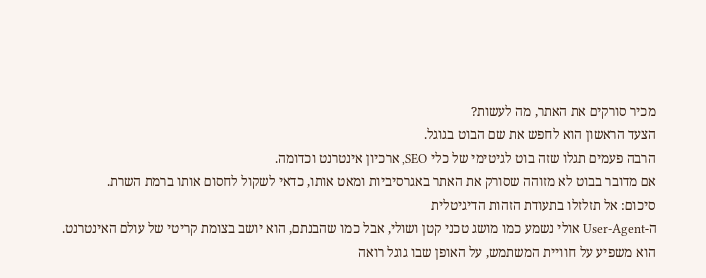מכיר סורקים את האתר, מה לעשות?
הצעד הראשון הוא לחפש את שם הבוט בגוגל.
הרבה פעמים תגלו שזה בוט לגיטימי של כלי SEO, ארכיון אינטרנט וכדומה.
אם מדובר בבוט לא מזוהה שסורק את האתר באגרסיביות ומאט אותו, כדאי לשקול לחסום אותו ברמת השרת.
סיכום: אל תזלזלו בתעודת הזהות הדיגיטלית
ה-User-Agent אולי נשמע כמו מושג טכני קטן ושולי, אבל כמו שהבנתם, הוא יושב בצומת קריטי של עולם האינטרנט.
הוא משפיע על חוויית המשתמש, על האופן שבו גוגל רואה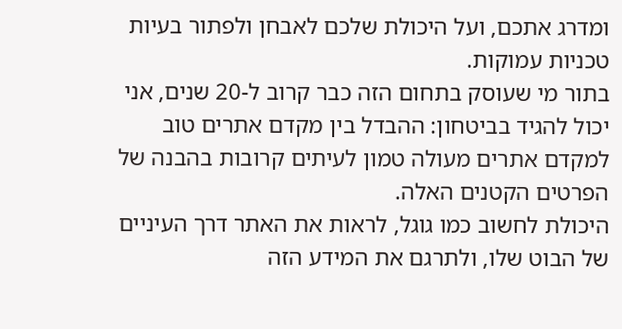ומדרג אתכם, ועל היכולת שלכם לאבחן ולפתור בעיות טכניות עמוקות.
בתור מי שעוסק בתחום הזה כבר קרוב ל-20 שנים, אני יכול להגיד בביטחון: ההבדל בין מקדם אתרים טוב למקדם אתרים מעולה טמון לעיתים קרובות בהבנה של הפרטים הקטנים האלה.
היכולת לחשוב כמו גוגל, לראות את האתר דרך העיניים של הבוט שלו, ולתרגם את המידע הזה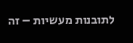לתובנות מעשיות – זה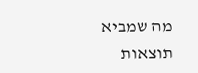מה שמביא תוצאות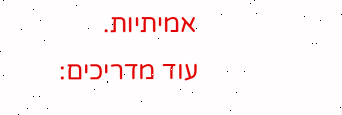אמיתיות.
עוד מדריכים: